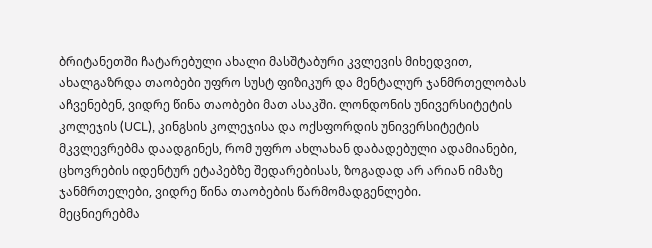ბრიტანეთში ჩატარებული ახალი მასშტაბური კვლევის მიხედვით, ახალგაზრდა თაობები უფრო სუსტ ფიზიკურ და მენტალურ ჯანმრთელობას აჩვენებენ, ვიდრე წინა თაობები მათ ასაკში. ლონდონის უნივერსიტეტის კოლეჯის (UCL), კინგსის კოლეჯისა და ოქსფორდის უნივერსიტეტის მკვლევრებმა დაადგინეს, რომ უფრო ახლახან დაბადებული ადამიანები, ცხოვრების იდენტურ ეტაპებზე შედარებისას, ზოგადად არ არიან იმაზე ჯანმრთელები, ვიდრე წინა თაობების წარმომადგენლები.
მეცნიერებმა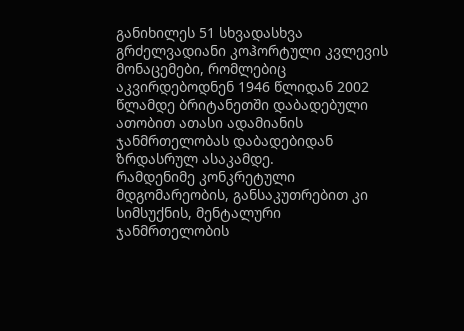განიხილეს 51 სხვადასხვა გრძელვადიანი კოჰორტული კვლევის მონაცემები, რომლებიც აკვირდებოდნენ 1946 წლიდან 2002 წლამდე ბრიტანეთში დაბადებული ათობით ათასი ადამიანის ჯანმრთელობას დაბადებიდან ზრდასრულ ასაკამდე.
რამდენიმე კონკრეტული მდგომარეობის, განსაკუთრებით კი სიმსუქნის, მენტალური ჯანმრთელობის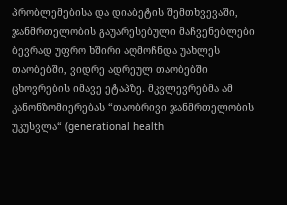პრობლემებისა და დიაბეტის შემთხვევაში, ჯანმრთელობის გაუარესებული მაჩვენებლები ბევრად უფრო ხშირი აღმოჩნდა უახლეს თაობებში, ვიდრე ადრეულ თაობებში ცხოვრების იმავე ეტაპზე. მკვლევრებმა ამ კანონზომიერებას “თაობრივი ჯანმრთელობის უკუსვლა“ (generational health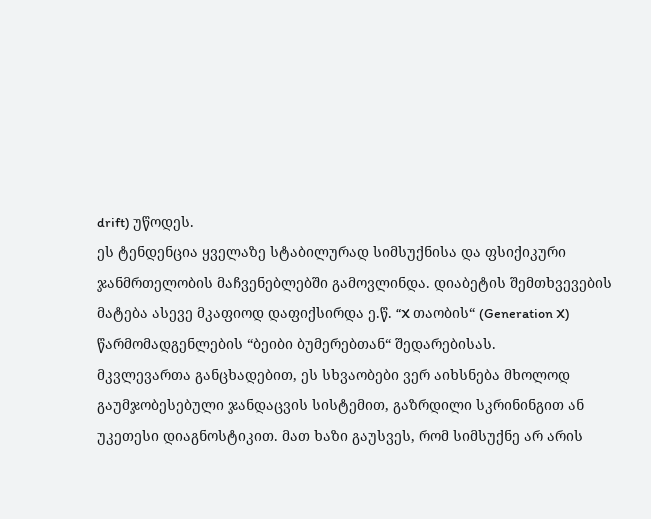drift) უწოდეს.
ეს ტენდენცია ყველაზე სტაბილურად სიმსუქნისა და ფსიქიკური ჯანმრთელობის მაჩვენებლებში გამოვლინდა. დიაბეტის შემთხვევების მატება ასევე მკაფიოდ დაფიქსირდა ე.წ. “X თაობის“ (Generation X) წარმომადგენლების “ბეიბი ბუმერებთან“ შედარებისას.
მკვლევართა განცხადებით, ეს სხვაობები ვერ აიხსნება მხოლოდ გაუმჯობესებული ჯანდაცვის სისტემით, გაზრდილი სკრინინგით ან უკეთესი დიაგნოსტიკით. მათ ხაზი გაუსვეს, რომ სიმსუქნე არ არის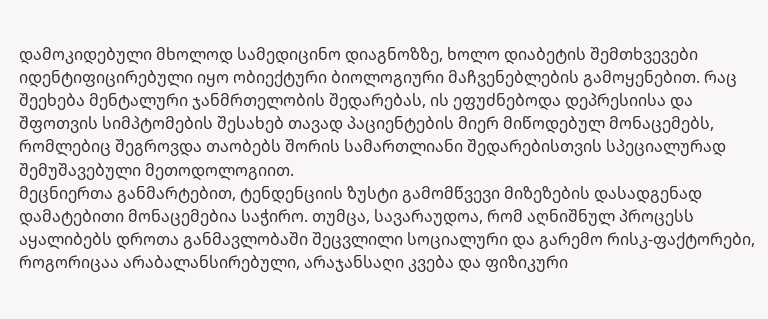დამოკიდებული მხოლოდ სამედიცინო დიაგნოზზე, ხოლო დიაბეტის შემთხვევები იდენტიფიცირებული იყო ობიექტური ბიოლოგიური მაჩვენებლების გამოყენებით. რაც შეეხება მენტალური ჯანმრთელობის შედარებას, ის ეფუძნებოდა დეპრესიისა და შფოთვის სიმპტომების შესახებ თავად პაციენტების მიერ მიწოდებულ მონაცემებს, რომლებიც შეგროვდა თაობებს შორის სამართლიანი შედარებისთვის სპეციალურად შემუშავებული მეთოდოლოგიით.
მეცნიერთა განმარტებით, ტენდენციის ზუსტი გამომწვევი მიზეზების დასადგენად დამატებითი მონაცემებია საჭირო. თუმცა, სავარაუდოა, რომ აღნიშნულ პროცესს აყალიბებს დროთა განმავლობაში შეცვლილი სოციალური და გარემო რისკ-ფაქტორები, როგორიცაა არაბალანსირებული, არაჯანსაღი კვება და ფიზიკური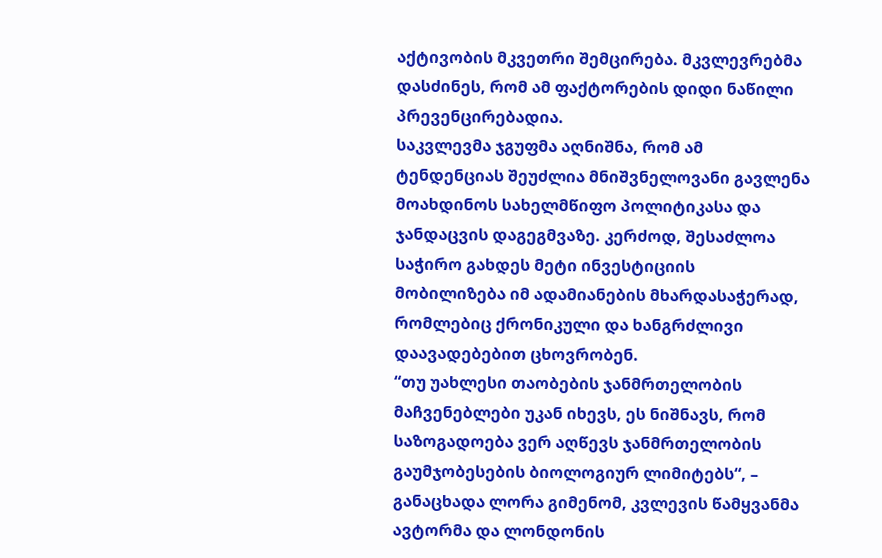აქტივობის მკვეთრი შემცირება. მკვლევრებმა დასძინეს, რომ ამ ფაქტორების დიდი ნაწილი პრევენცირებადია.
საკვლევმა ჯგუფმა აღნიშნა, რომ ამ ტენდენციას შეუძლია მნიშვნელოვანი გავლენა მოახდინოს სახელმწიფო პოლიტიკასა და ჯანდაცვის დაგეგმვაზე. კერძოდ, შესაძლოა საჭირო გახდეს მეტი ინვესტიციის მობილიზება იმ ადამიანების მხარდასაჭერად, რომლებიც ქრონიკული და ხანგრძლივი დაავადებებით ცხოვრობენ.
“თუ უახლესი თაობების ჯანმრთელობის მაჩვენებლები უკან იხევს, ეს ნიშნავს, რომ საზოგადოება ვერ აღწევს ჯანმრთელობის გაუმჯობესების ბიოლოგიურ ლიმიტებს“, – განაცხადა ლორა გიმენომ, კვლევის წამყვანმა ავტორმა და ლონდონის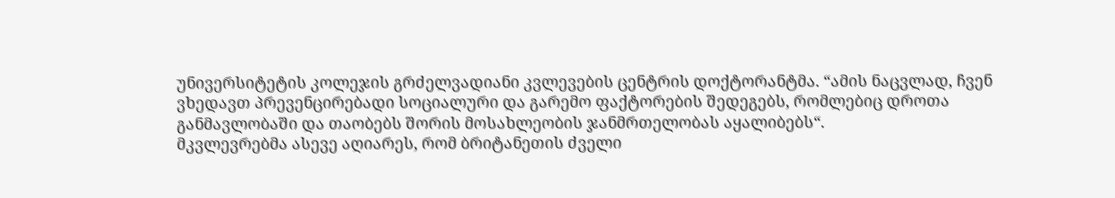უნივერსიტეტის კოლეჯის გრძელვადიანი კვლევების ცენტრის დოქტორანტმა. “ამის ნაცვლად, ჩვენ ვხედავთ პრევენცირებადი სოციალური და გარემო ფაქტორების შედეგებს, რომლებიც დროთა განმავლობაში და თაობებს შორის მოსახლეობის ჯანმრთელობას აყალიბებს“.
მკვლევრებმა ასევე აღიარეს, რომ ბრიტანეთის ძველი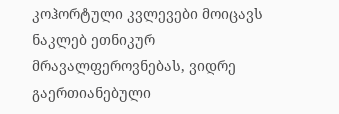კოჰორტული კვლევები მოიცავს ნაკლებ ეთნიკურ მრავალფეროვნებას, ვიდრე გაერთიანებული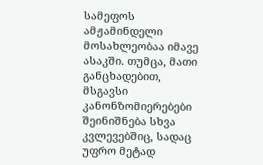სამეფოს ამჟამინდელი მოსახლეობაა იმავე ასაკში. თუმცა, მათი განცხადებით, მსგავსი კანონზომიერებები შეინიშნება სხვა კვლევებშიც, სადაც უფრო მეტად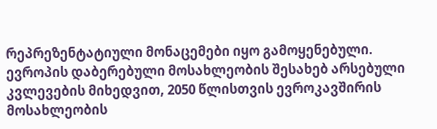რეპრეზენტატიული მონაცემები იყო გამოყენებული.
ევროპის დაბერებული მოსახლეობის შესახებ არსებული კვლევების მიხედვით, 2050 წლისთვის ევროკავშირის მოსახლეობის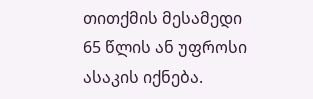თითქმის მესამედი 65 წლის ან უფროსი ასაკის იქნება.